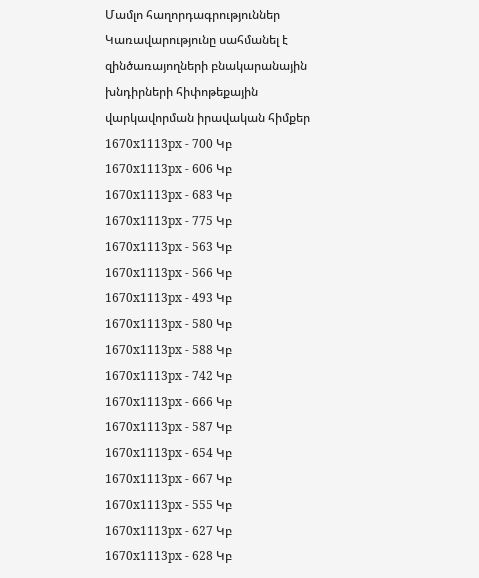Մամլո հաղորդագրություններ
Կառավարությունը սահմանել է զինծառայողների բնակարանային խնդիրների հիփոթեքային վարկավորման իրավական հիմքեր
1670x1113px - 700 Կբ
1670x1113px - 606 Կբ
1670x1113px - 683 Կբ
1670x1113px - 775 Կբ
1670x1113px - 563 Կբ
1670x1113px - 566 Կբ
1670x1113px - 493 Կբ
1670x1113px - 580 Կբ
1670x1113px - 588 Կբ
1670x1113px - 742 Կբ
1670x1113px - 666 Կբ
1670x1113px - 587 Կբ
1670x1113px - 654 Կբ
1670x1113px - 667 Կբ
1670x1113px - 555 Կբ
1670x1113px - 627 Կբ
1670x1113px - 628 Կբ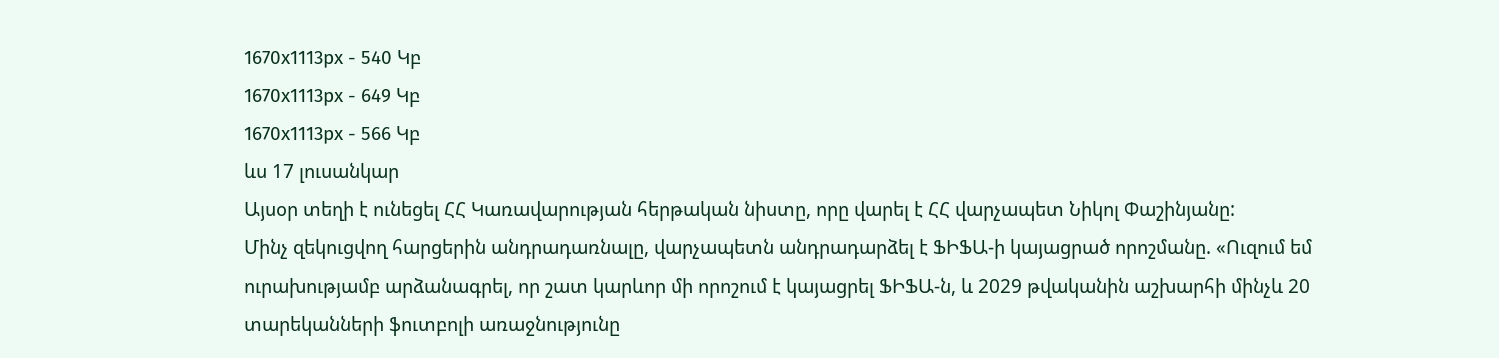1670x1113px - 540 Կբ
1670x1113px - 649 Կբ
1670x1113px - 566 Կբ
ևս 17 լուսանկար
Այսօր տեղի է ունեցել ՀՀ Կառավարության հերթական նիստը, որը վարել է ՀՀ վարչապետ Նիկոլ Փաշինյանը:
Մինչ զեկուցվող հարցերին անդրադառնալը, վարչապետն անդրադարձել է ՖԻՖԱ-ի կայացրած որոշմանը. «Ուզում եմ ուրախությամբ արձանագրել, որ շատ կարևոր մի որոշում է կայացրել ՖԻՖԱ-ն, և 2029 թվականին աշխարհի մինչև 20 տարեկանների ֆուտբոլի առաջնությունը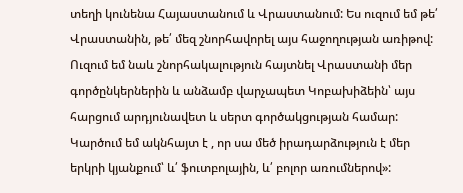տեղի կունենա Հայաստանում և Վրաստանում: Ես ուզում եմ թե՛ Վրաստանին, թե՛ մեզ շնորհավորել այս հաջողության առիթով: Ուզում եմ նաև շնորհակալություն հայտնել Վրաստանի մեր գործընկերներին և անձամբ վարչապետ Կոբախիձեին՝ այս հարցում արդյունավետ և սերտ գործակցության համար: Կարծում եմ ակնհայտ է , որ սա մեծ իրադարձություն է մեր երկրի կյանքում՝ և՛ ֆուտբոլային, և՛ բոլոր առումներով»: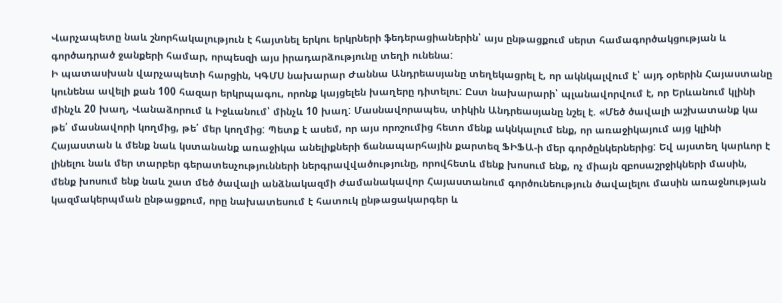Վարչապետը նաև շնորհակալություն է հայտնել երկու երկրների ֆեդերացիաներին՝ այս ընթացքում սերտ համագործակցության և գործադրած ջանքերի համար, որպեսզի այս իրադարձությունը տեղի ունենա:
Ի պատասխան վարչապետի հարցին, ԿԳՄՍ նախարար Ժաննա Անդրեասյանը տեղեկացրել է, որ ակնկալվում է՝ այդ օրերին Հայաստանը կունենա ավելի քան 100 հազար երկրպագու, որոնք կայցելեն խաղերը դիտելու: Ըստ նախարարի՝ պլանավորվում է, որ Երևանում կլինի մինչև 20 խաղ, Վանաձորում և Իջևանում՝ մինչև 10 խաղ: Մասնավորապես, տիկին Անդրեասյանը նշել է. «Մեծ ծավալի աշխատանք կա թե՛ մասնավորի կողմից, թե՛ մեր կողմից: Պետք է ասեմ, որ այս որոշումից հետո մենք ակնկալում ենք, որ առաջիկայում այց կլինի Հայաստան և մենք նաև կստանանք առաջիկա անելիքների ճանապարհային քարտեզ ՖԻՖԱ-ի մեր գործընկերներից: Եվ այստեղ կարևոր է լինելու նաև մեր տարբեր գերատեսչությունների ներգրավվածությունը, որովհետև մենք խոսում ենք, ոչ միայն զբոսաշրջիկների մասին, մենք խոսում ենք նաև շատ մեծ ծավալի անձնակազմի ժամանակավոր Հայաստանում գործունեություն ծավալելու մասին առաջնության կազմակերպման ընթացքում, որը նախատեսում է հատուկ ընթացակարգեր և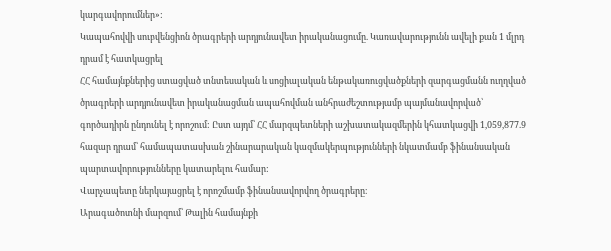կարգավորումներ»:
Կապահովվի սուբվենցիոն ծրագրերի արդյունավետ իրականացումը. Կառավարությունն ավելի քան 1 մլրդ դրամ է հատկացրել
ՀՀ համայնքներից ստացված տնտեսական և սոցիալական ենթակառուցվածքների զարգացմանն ուղղված ծրագրերի արդյունավետ իրականացման ապահովման անհրաժեշտությամբ պայմանավորված՝ գործադիրն ընդունել է որոշում: Ըստ այդմ՝ ՀՀ մարզպետների աշխատակազմերին կհատկացվի 1,059,877.9 հազար դրամ՝ համապատասխան շինարարական կազմակերպությունների նկատմամբ ֆինանսական պարտավորությունները կատարելու համար:
Վարչապետը ներկայացրել է որոշմամբ ֆինանսավորվող ծրագրերը։
Արագածոտնի մարզում՝ Թալին համայնքի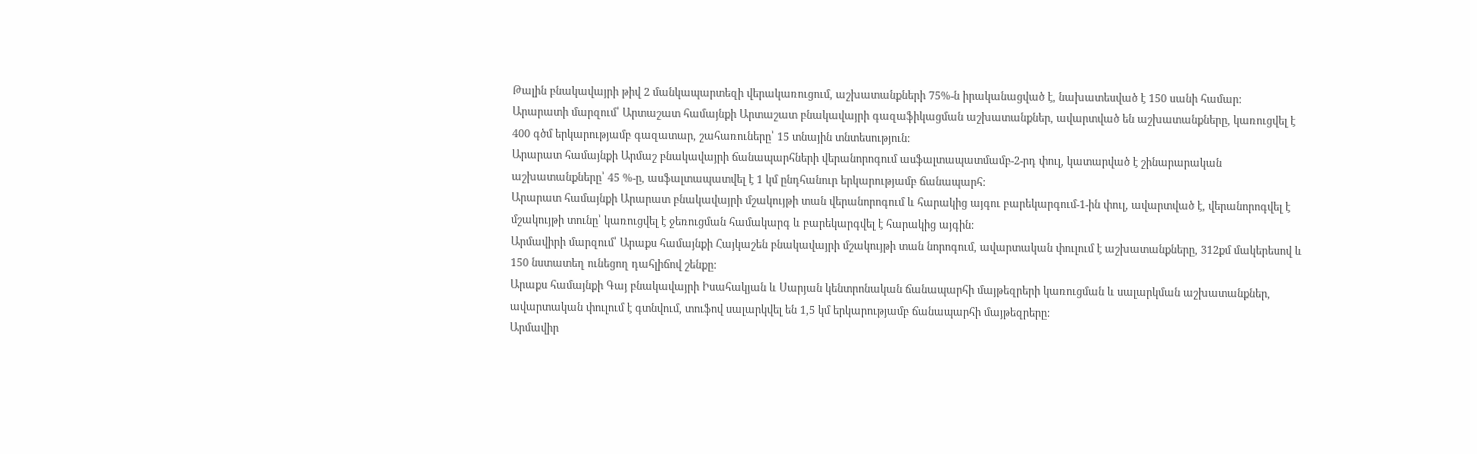Թալին բնակավայրի թիվ 2 մանկապարտեզի վերակառուցում, աշխատանքների 75%-ն իրականացված է, նախատեսված է 150 սանի համար:
Արարատի մարզում՝ Արտաշատ համայնքի Արտաշատ բնակավայրի գազաֆիկացման աշխատանքներ, ավարտված են աշխատանքները, կառուցվել է 400 գծմ երկարությամբ գազատար, շահառուները՝ 15 տնային տնտեսություն:
Արարատ համայնքի Արմաշ բնակավայրի ճանապարհների վերանորոգում ասֆալտապատմամբ-2-րդ փուլ, կատարված է շինարարական աշխատանքները՝ 45 %-ը, ասֆալտապատվել է 1 կմ ընդհանուր երկարությամբ ճանապարհ:
Արարատ համայնքի Արարատ բնակավայրի մշակույթի տան վերանորոգում և հարակից այգու բարեկարգում-1-ին փուլ, ավարտված է, վերանորոգվել է մշակույթի տունը՝ կառուցվել է ջեռուցման համակարգ և բարեկարգվել է հարակից այգին:
Արմավիրի մարզում՝ Արաքս համայնքի Հայկաշեն բնակավայրի մշակույթի տան նորոգում, ավարտական փուլում է աշխատանքները, 312քմ մակերեսով և 150 նստատեղ ունեցող դահլիճով շենքը:
Արաքս համայնքի Գայ բնակավայրի Իսահակյան և Սարյան կենտրոնական ճանապարհի մայթեզրերի կառուցման և սալարկման աշխատանքներ, ավարտական փուլում է գտնվում, տուֆով սալարկվել են 1,5 կմ երկարությամբ ճանապարհի մայթեզրերը:
Արմավիր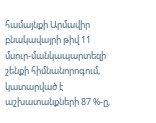համայնքի Արմավիր բնակավայրի թիվ 11 մսուր-մանկապարտեզի շենքի հիմնանորոգում, կատարված է աշխատանքների 87 %-ը,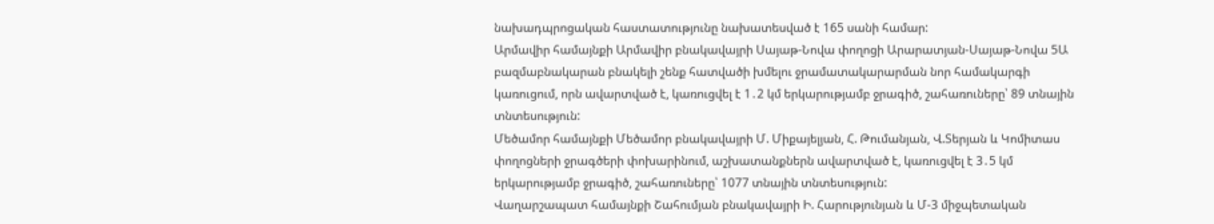նախադպրոցական հաստատությունը նախատեսված է 165 սանի համար:
Արմավիր համայնքի Արմավիր բնակավայրի Սայաթ-Նովա փողոցի Արարատյան-Սայաթ-Նովա 5Ա բազմաբնակարան բնակելի շենք հատվածի խմելու ջրամատակարարման նոր համակարգի կառուցում, որն ավարտված է, կառուցվել է 1․2 կմ երկարությամբ ջրագիծ, շահառուները՝ 89 տնային տնտեսություն:
Մեծամոր համայնքի Մեծամոր բնակավայրի Մ. Միքայելյան, Հ. Թումանյան, Վ.Տերյան և Կոմիտաս փողոցների ջրագծերի փոխարինում, աշխատանքներն ավարտված է, կառուցվել է 3․5 կմ երկարությամբ ջրագիծ, շահառուները՝ 1077 տնային տնտեսություն:
Վաղարշապատ համայնքի Շահումյան բնակավայրի Ի. Հարությունյան և Մ-3 միջպետական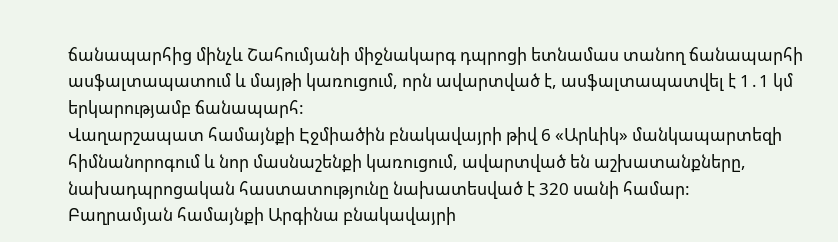ճանապարհից մինչև Շահումյանի միջնակարգ դպրոցի ետնամաս տանող ճանապարհի ասֆալտապատում և մայթի կառուցում, որն ավարտված է, ասֆալտապատվել է 1․1 կմ երկարությամբ ճանապարհ:
Վաղարշապատ համայնքի Էջմիածին բնակավայրի թիվ 6 «Արևիկ» մանկապարտեզի հիմնանորոգում և նոր մասնաշենքի կառուցում, ավարտված են աշխատանքները, նախադպրոցական հաստատությունը նախատեսված է 320 սանի համար:
Բաղրամյան համայնքի Արգինա բնակավայրի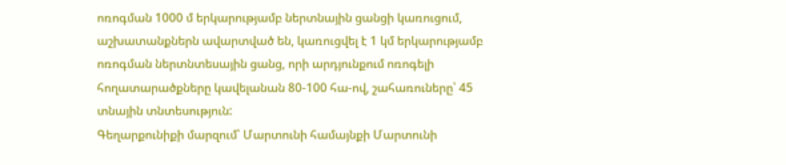ոռոգման 1000 մ երկարությամբ ներտնային ցանցի կառուցում, աշխատանքներն ավարտված են, կառուցվել է 1 կմ երկարությամբ ոռոգման ներտնտեսային ցանց, որի արդյունքում ոռոգելի հողատարածքները կավելանան 80-100 հա-ով, շահառուները՝ 45 տնային տնտեսություն:
Գեղարքունիքի մարզում՝ Մարտունի համայնքի Մարտունի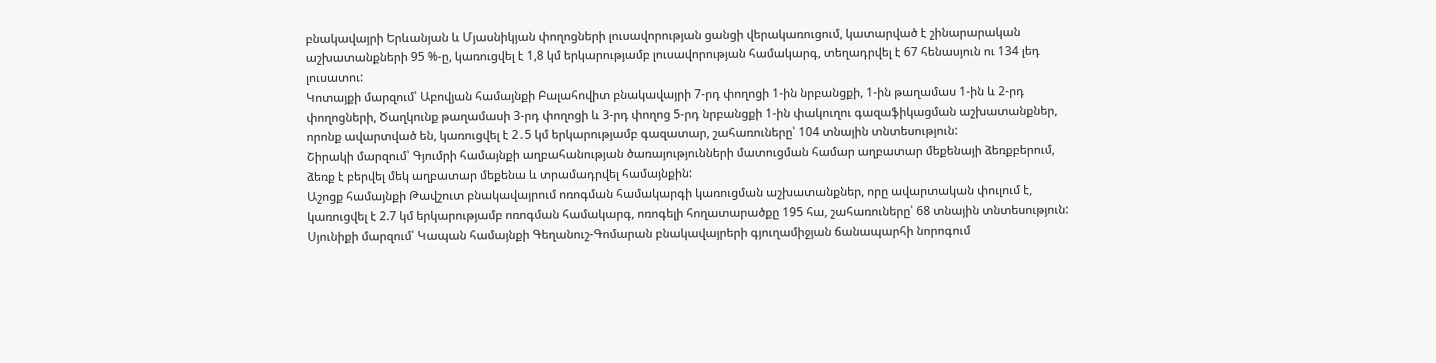բնակավայրի Երևանյան և Մյասնիկյան փողոցների լուսավորության ցանցի վերակառուցում, կատարված է շինարարական աշխատանքների 95 %-ը, կառուցվել է 1,8 կմ երկարությամբ լուսավորության համակարգ, տեղադրվել է 67 հենասյուն ու 134 լեդ լուսատու:
Կոտայքի մարզում՝ Աբովյան համայնքի Բալահովիտ բնակավայրի 7-րդ փողոցի 1-ին նրբանցքի, 1-ին թաղամաս 1-ին և 2-րդ փողոցների, Ծաղկունք թաղամասի 3-րդ փողոցի և 3-րդ փողոց 5-րդ նրբանցքի 1-ին փակուղու գազաֆիկացման աշխատանքներ, որոնք ավարտված են, կառուցվել է 2․5 կմ երկարությամբ գազատար, շահառուները՝ 104 տնային տնտեսություն:
Շիրակի մարզում՝ Գյումրի համայնքի աղբահանության ծառայությունների մատուցման համար աղբատար մեքենայի ձեռքբերում, ձեռք է բերվել մեկ աղբատար մեքենա և տրամադրվել համայնքին:
Աշոցք համայնքի Թավշուտ բնակավայրում ոռոգման համակարգի կառուցման աշխատանքներ, որը ավարտական փուլում է, կառուցվել է 2.7 կմ երկարությամբ ոռոգման համակարգ, ոռոգելի հողատարածքը 195 հա, շահառուները՝ 68 տնային տնտեսություն:
Սյունիքի մարզում՝ Կապան համայնքի Գեղանուշ-Գոմարան բնակավայրերի գյուղամիջյան ճանապարհի նորոգում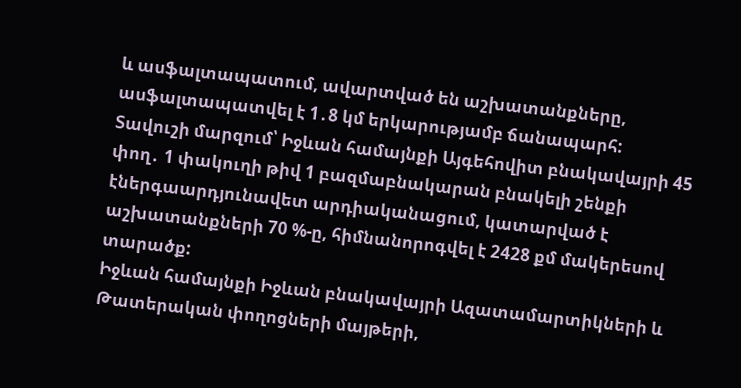և ասֆալտապատում, ավարտված են աշխատանքները, ասֆալտապատվել է 1․8 կմ երկարությամբ ճանապարհ:
Տավուշի մարզում՝ Իջևան համայնքի Այգեհովիտ բնակավայրի 45 փող․ 1 փակուղի թիվ 1 բազմաբնակարան բնակելի շենքի էներգաարդյունավետ արդիականացում, կատարված է աշխատանքների 70 %-ը, հիմնանորոգվել է 2428 քմ մակերեսով տարածք:
Իջևան համայնքի Իջևան բնակավայրի Ազատամարտիկների և Թատերական փողոցների մայթերի,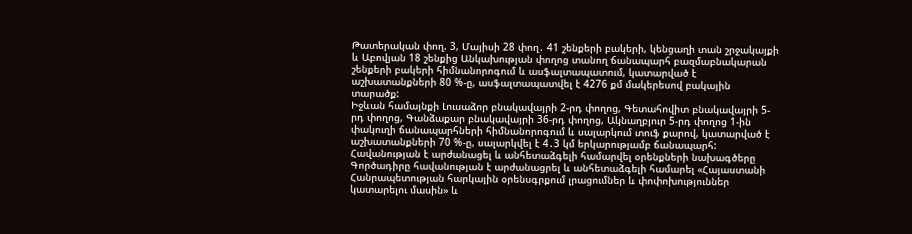Թատերական փող. 3, Մայիսի 28 փող․ 41 շենքերի բակերի, կենցաղի տան շրջակայքի և Աբովյան 18 շենքից Անկախության փողոց տանող ճանապարհ բազմաբնակարան շենքերի բակերի հիմնանորոգում և ասֆալտապատում, կատարված է աշխատանքների 80 %-ը, ասֆալտապատվել է 4276 քմ մակերեսով բակային տարածք:
Իջևան համայնքի Լուսաձոր բնակավայրի 2-րդ փողոց, Գետահովիտ բնակավայրի 5-րդ փողոց, Գանձաքար բնակավայրի 36-րդ փողոց, Ակնաղբյուր 5-րդ փողոց 1-ին փակուղի ճանապարհների հիմնանորոգում և սալարկում տուֆ քարով, կատարված է աշխատանքների 70 %-ը, սալարկվել է 4․3 կմ երկարությամբ ճանապարհ:
Հավանության է արժանացել և անհետաձգելի համարվել օրենքների նախագծերը
Գործադիրը հավանության է արժանացրել և անհետաձգելի համարել «Հայաստանի Հանրապետության հարկային օրենսգրքում լրացումներ և փոփոխություններ կատարելու մասին» և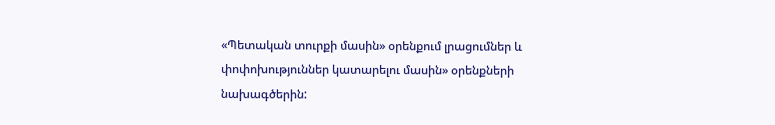«Պետական տուրքի մասին» օրենքում լրացումներ և փոփոխություններ կատարելու մասին» օրենքների նախագծերին: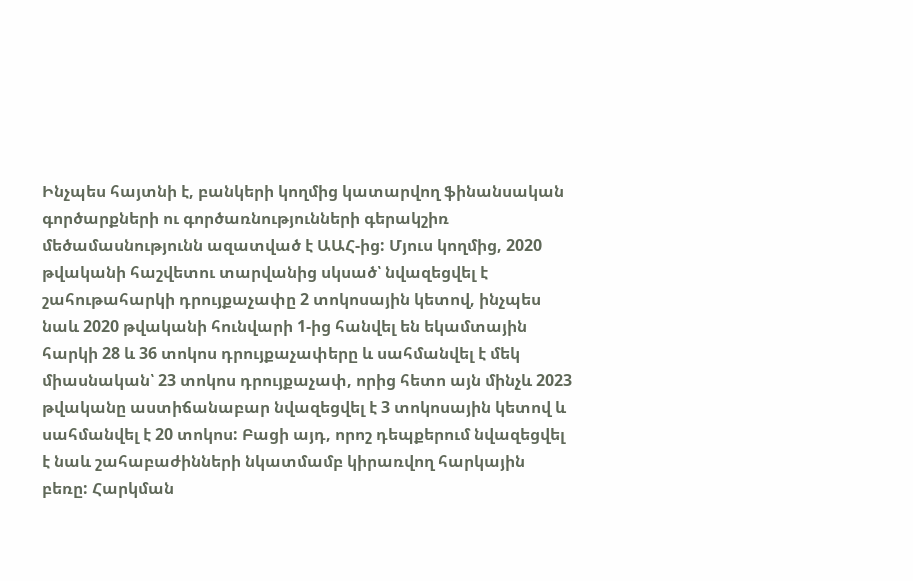Ինչպես հայտնի է, բանկերի կողմից կատարվող ֆինանսական գործարքների ու գործառնությունների գերակշիռ մեծամասնությունն ազատված է ԱԱՀ-ից: Մյուս կողմից, 2020 թվականի հաշվետու տարվանից սկսած՝ նվազեցվել է շահութահարկի դրույքաչափը 2 տոկոսային կետով, ինչպես նաև 2020 թվականի հունվարի 1-ից հանվել են եկամտային հարկի 28 և 36 տոկոս դրույքաչափերը և սահմանվել է մեկ միասնական՝ 23 տոկոս դրույքաչափ, որից հետո այն մինչև 2023 թվականը աստիճանաբար նվազեցվել է 3 տոկոսային կետով և սահմանվել է 20 տոկոս: Բացի այդ, որոշ դեպքերում նվազեցվել է նաև շահաբաժինների նկատմամբ կիրառվող հարկային բեռը: Հարկման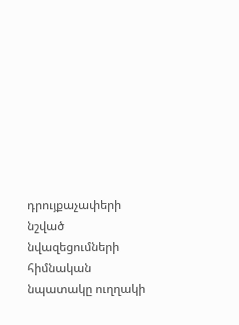դրույքաչափերի նշված նվազեցումների հիմնական նպատակը ուղղակի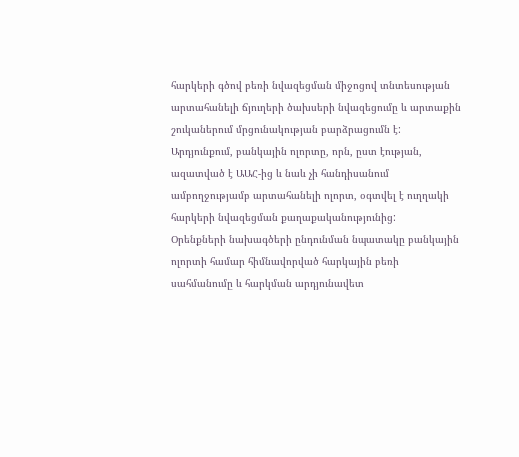հարկերի գծով բեռի նվազեցման միջոցով տնտեսության արտահանելի ճյուղերի ծախսերի նվազեցումը և արտաքին շուկաներում մրցունակության բարձրացումն է: Արդյունքում, բանկային ոլորտը, որն, ըստ էության, ազատված է ԱԱՀ-ից և նաև չի հանդիսանում ամբողջությամբ արտահանելի ոլորտ, օգտվել է ուղղակի հարկերի նվազեցման քաղաքականությունից:
Օրենքների նախագծերի ընդունման նպատակը բանկային ոլորտի համար հիմնավորված հարկային բեռի սահմանումը և հարկման արդյունավետ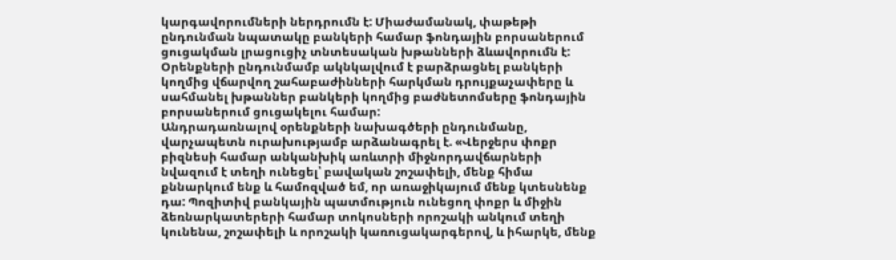կարգավորումների ներդրումն է: Միաժամանակ, փաթեթի ընդունման նպատակը բանկերի համար ֆոնդային բորսաներում ցուցակման լրացուցիչ տնտեսական խթանների ձևավորումն է: Օրենքների ընդունմամբ ակնկալվում է բարձրացնել բանկերի կողմից վճարվող շահաբաժինների հարկման դրույքաչափերը և սահմանել խթաններ բանկերի կողմից բաժնետոմսերը ֆոնդային բորսաներում ցուցակելու համար:
Անդրադառնալով օրենքների նախագծերի ընդունմանը, վարչապետն ուրախությամբ արձանագրել է. «Վերջերս փոքր բիզնեսի համար անկանխիկ առևտրի միջնորդավճարների նվազում է տեղի ունեցել՝ բավական շոշափելի, մենք հիմա քննարկում ենք և համոզված եմ, որ առաջիկայում մենք կտեսնենք դա: Պոզիտիվ բանկային պատմություն ունեցող փոքր և միջին ձեռնարկատերերի համար տոկոսների որոշակի անկում տեղի կունենա, շոշափելի և որոշակի կառուցակարգերով, և իհարկե, մենք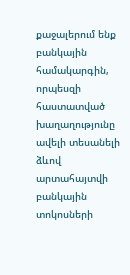քաջալերում ենք բանկային համակարգին, որպեսզի հաստատված խաղաղությունը ավելի տեսանելի ձևով արտահայտվի բանկային տոկոսների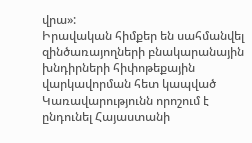վրա»:
Իրավական հիմքեր են սահմանվել զինծառայողների բնակարանային խնդիրների հիփոթեքային վարկավորման հետ կապված
Կառավարությունն որոշում է ընդունել Հայաստանի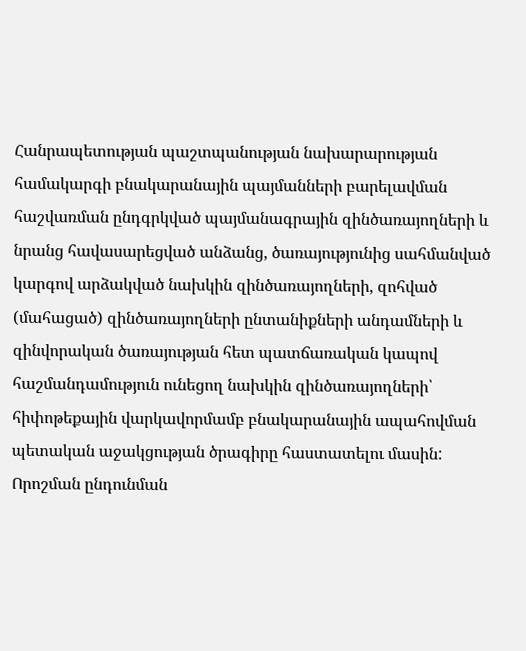Հանրապետության պաշտպանության նախարարության համակարգի բնակարանային պայմանների բարելավման հաշվառման ընդգրկված պայմանագրային զինծառայողների և նրանց հավասարեցված անձանց, ծառայությունից սահմանված կարգով արձակված նախկին զինծառայողների, զոհված (մահացած) զինծառայողների ընտանիքների անդամների և զինվորական ծառայության հետ պատճառական կապով հաշմանդամություն ունեցող նախկին զինծառայողների՝ հիփոթեքային վարկավորմամբ բնակարանային ապահովման պետական աջակցության ծրագիրը հաստատելու մասին:
Որոշման ընդունման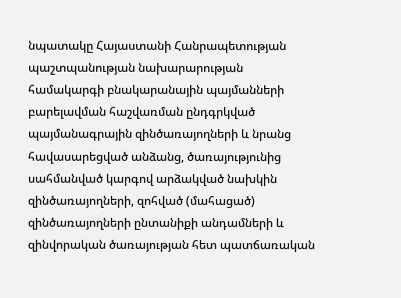նպատակը Հայաստանի Հանրապետության պաշտպանության նախարարության համակարգի բնակարանային պայմանների բարելավման հաշվառման ընդգրկված պայմանագրային զինծառայողների և նրանց հավասարեցված անձանց, ծառայությունից սահմանված կարգով արձակված նախկին զինծառայողների, զոհված (մահացած) զինծառայողների ընտանիքի անդամների և զինվորական ծառայության հետ պատճառական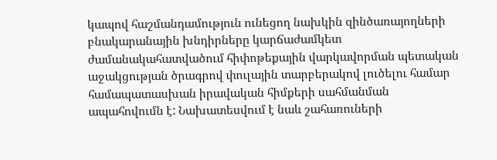կապով հաշմանդամություն ունեցող նախկին զինծառայողների բնակարանային խնդիրները կարճաժամկետ ժամանակահատվածում հիփոթեքային վարկավորման պետական աջակցության ծրագրով փուլային տարբերակով լուծելու համար համապատասխան իրավական հիմքերի սահմանման ապահովումն է: Նախատեսվում է նաև շահառուների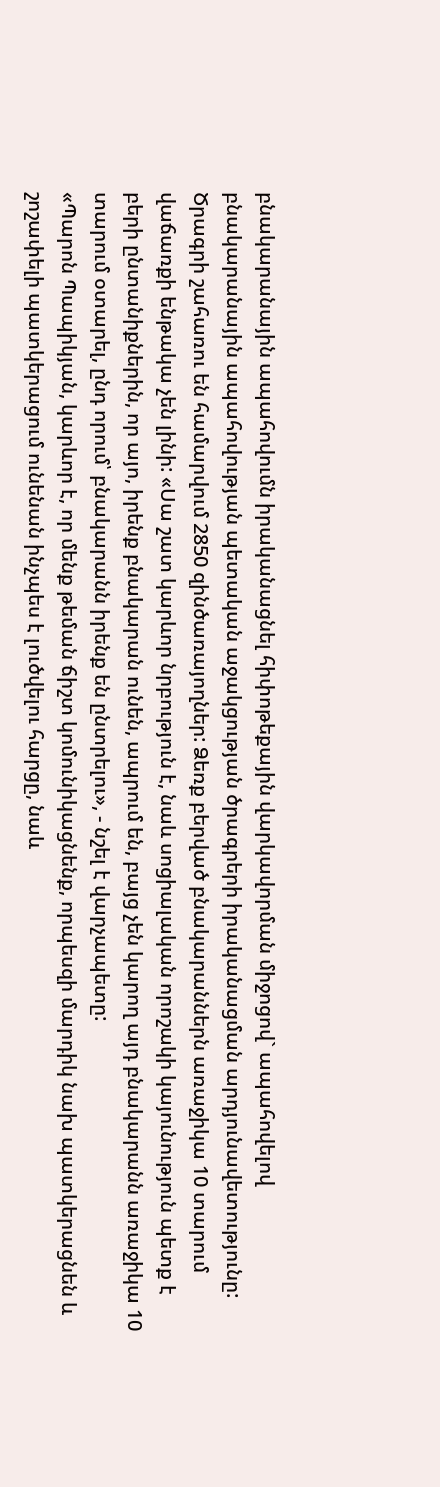բնակարանային ապահովումն իրականացնել հիփոթեքային վարկավորման միջոցով` ապահովելով բնակարանային ապահովության պետական աջակցության ծրագրերի իրականացման արդյունավետությունը:
Ծրագրի շահառու են համարվում 2850 զինծառայողներ: Ձեռք բերված բնակարաններն առաջիկա 10 տարում վաճառքի ենթակա չեն լինի: «Սա շատ կարևոր նրբություն է, նաև սոցիալական որոշակի կայունություն պետք է բերի ընտանիքներին, որ այո, իրենք բնակարան ունեն, ապրում են, բայց չեն կարող այդ բնակարանն առաջիկա 10 տարում օտարել, ընդ որում՝ բնակարանն իրենք են ընտրելու», - նշել է վարչապետը:
«Պարոն Պապիկյան, կարևոր է, որ մենք թեման ճիշտ կոմունիկացնենք, որպեսզի մարդիկ նախ պատկերացնեն և շոշափելի պատկերացում ունենան ինչպես է լուծվելու հարցը, նաև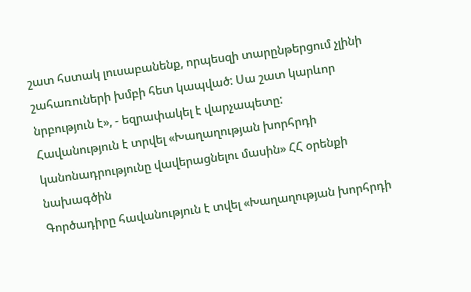շատ հստակ լուսաբանենք, որպեսզի տարընթերցում չլինի շահառուների խմբի հետ կապված: Սա շատ կարևոր նրբություն է», - եզրափակել է վարչապետը:
Հավանություն է տրվել «Խաղաղության խորհրդի կանոնադրությունը վավերացնելու մասին» ՀՀ օրենքի նախագծին
Գործադիրը հավանություն է տվել «Խաղաղության խորհրդի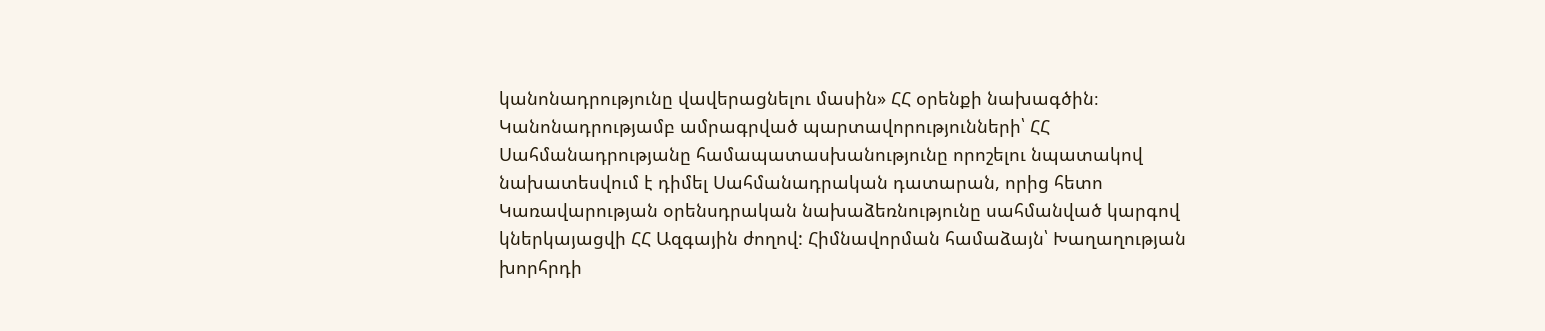կանոնադրությունը վավերացնելու մասին» ՀՀ օրենքի նախագծին։ Կանոնադրությամբ ամրագրված պարտավորությունների՝ ՀՀ Սահմանադրությանը համապատասխանությունը որոշելու նպատակով նախատեսվում է դիմել Սահմանադրական դատարան, որից հետո Կառավարության օրենսդրական նախաձեռնությունը սահմանված կարգով կներկայացվի ՀՀ Ազգային ժողով: Հիմնավորման համաձայն՝ Խաղաղության խորհրդի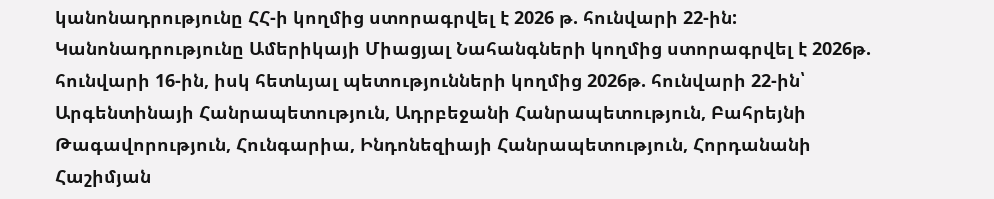կանոնադրությունը ՀՀ-ի կողմից ստորագրվել է 2026 թ. հունվարի 22-ին: Կանոնադրությունը Ամերիկայի Միացյալ Նահանգների կողմից ստորագրվել է 2026թ. հունվարի 16-ին, իսկ հետևյալ պետությունների կողմից 2026թ. հունվարի 22-ին՝ Արգենտինայի Հանրապետություն, Ադրբեջանի Հանրապետություն, Բահրեյնի Թագավորություն, Հունգարիա, Ինդոնեզիայի Հանրապետություն, Հորդանանի Հաշիմյան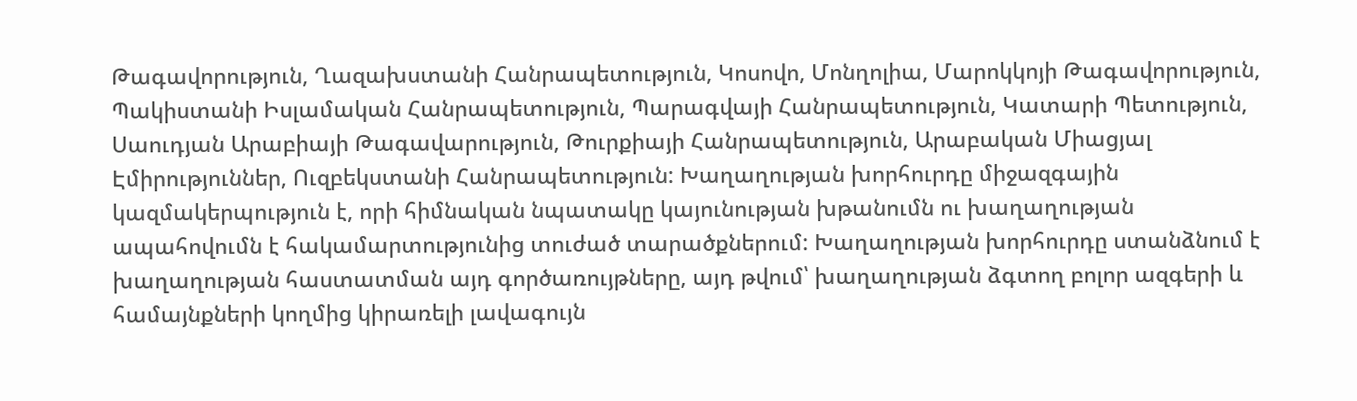Թագավորություն, Ղազախստանի Հանրապետություն, Կոսովո, Մոնղոլիա, Մարոկկոյի Թագավորություն, Պակիստանի Իսլամական Հանրապետություն, Պարագվայի Հանրապետություն, Կատարի Պետություն, Սաուդյան Արաբիայի Թագավարություն, Թուրքիայի Հանրապետություն, Արաբական Միացյալ Էմիրություններ, Ուզբեկստանի Հանրապետություն: Խաղաղության խորհուրդը միջազգային կազմակերպություն է, որի հիմնական նպատակը կայունության խթանումն ու խաղաղության ապահովումն է հակամարտությունից տուժած տարածքներում: Խաղաղության խորհուրդը ստանձնում է խաղաղության հաստատման այդ գործառույթները, այդ թվում՝ խաղաղության ձգտող բոլոր ազգերի և համայնքների կողմից կիրառելի լավագույն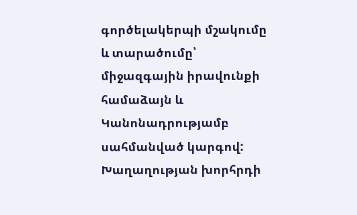գործելակերպի մշակումը և տարածումը՝ միջազգային իրավունքի համաձայն և Կանոնադրությամբ սահմանված կարգով: Խաղաղության խորհրդի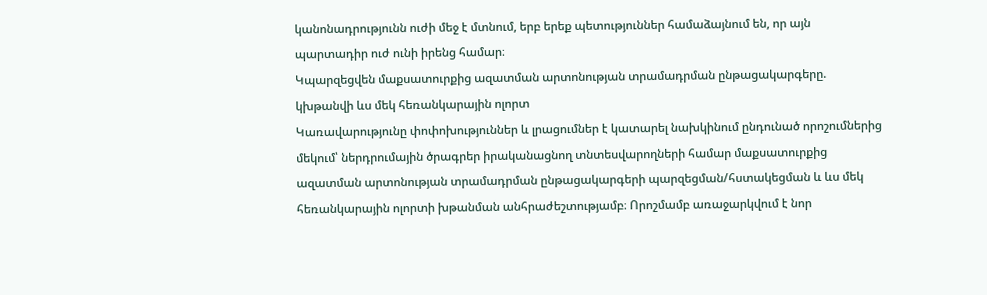կանոնադրությունն ուժի մեջ է մտնում, երբ երեք պետություններ համաձայնում են, որ այն պարտադիր ուժ ունի իրենց համար։
Կպարզեցվեն մաքսատուրքից ազատման արտոնության տրամադրման ընթացակարգերը. կխթանվի ևս մեկ հեռանկարային ոլորտ
Կառավարությունը փոփոխություններ և լրացումներ է կատարել նախկինում ընդունած որոշումներից մեկում՝ ներդրումային ծրագրեր իրականացնող տնտեսվարողների համար մաքսատուրքից ազատման արտոնության տրամադրման ընթացակարգերի պարզեցման/հստակեցման և ևս մեկ հեռանկարային ոլորտի խթանման անհրաժեշտությամբ։ Որոշմամբ առաջարկվում է նոր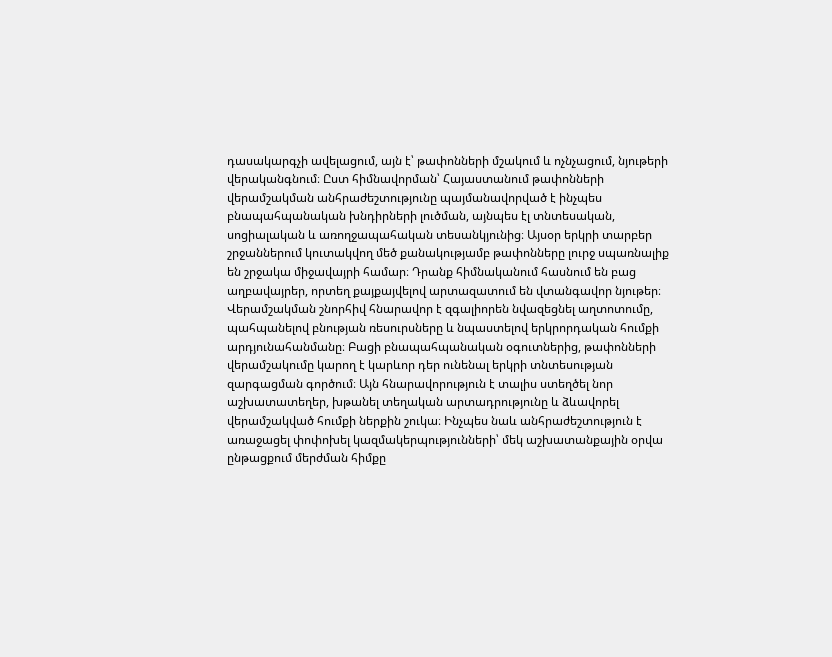դասակարգչի ավելացում, այն է՝ թափոնների մշակում և ոչնչացում, նյութերի վերականգնում։ Ըստ հիմնավորման՝ Հայաստանում թափոնների վերամշակման անհրաժեշտությունը պայմանավորված է ինչպես բնապահպանական խնդիրների լուծման, այնպես էլ տնտեսական, սոցիալական և առողջապահական տեսանկյունից։ Այսօր երկրի տարբեր շրջաններում կուտակվող մեծ քանակությամբ թափոնները լուրջ սպառնալիք են շրջակա միջավայրի համար։ Դրանք հիմնականում հասնում են բաց աղբավայրեր, որտեղ քայքայվելով արտազատում են վտանգավոր նյութեր։ Վերամշակման շնորհիվ հնարավոր է զգալիորեն նվազեցնել աղտոտումը, պահպանելով բնության ռեսուրսները և նպաստելով երկրորդական հումքի արդյունահանմանը։ Բացի բնապահպանական օգուտներից, թափոնների վերամշակումը կարող է կարևոր դեր ունենալ երկրի տնտեսության զարգացման գործում։ Այն հնարավորություն է տալիս ստեղծել նոր աշխատատեղեր, խթանել տեղական արտադրությունը և ձևավորել վերամշակված հումքի ներքին շուկա։ Ինչպես նաև անհրաժեշտություն է առաջացել փոփոխել կազմակերպությունների՝ մեկ աշխատանքային օրվա ընթացքում մերժման հիմքը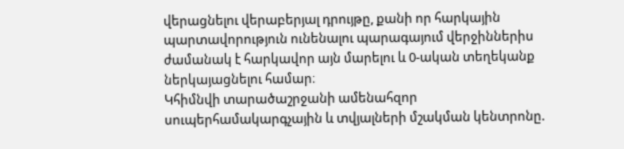վերացնելու վերաբերյալ դրույթը, քանի որ հարկային պարտավորություն ունենալու պարագայում վերջիններիս ժամանակ է հարկավոր այն մարելու և 0-ական տեղեկանք ներկայացնելու համար։
Կհիմնվի տարածաշրջանի ամենահզոր սուպերհամակարգչային և տվյալների մշակման կենտրոնը.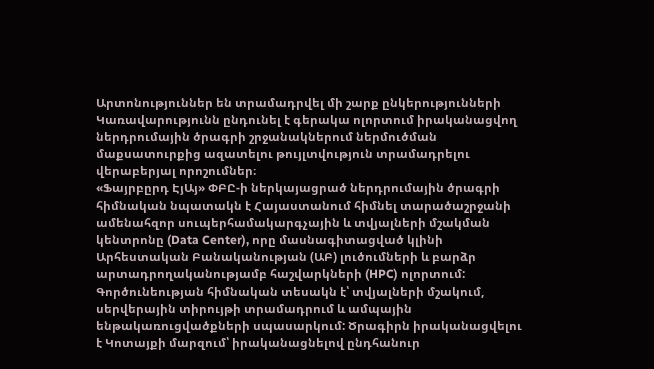Արտոնություններ են տրամադրվել մի շարք ընկերությունների
Կառավարությունն ընդունել է գերակա ոլորտում իրականացվող ներդրումային ծրագրի շրջանակներում ներմուծման մաքսատուրքից ազատելու թույլտվություն տրամադրելու վերաբերյալ որոշումներ։
«Ֆայրբըրդ ԷյԱյ» ՓԲԸ-ի ներկայացրած ներդրումային ծրագրի հիմնական նպատակն է Հայաստանում հիմնել տարածաշրջանի ամենահզոր սուպերհամակարգչային և տվյալների մշակման կենտրոնը (Data Center), որը մասնագիտացված կլինի Արհեստական Բանականության (ԱԲ) լուծումների և բարձր արտադրողականությամբ հաշվարկների (HPC) ոլորտում: Գործունեության հիմնական տեսակն է՝ տվյալների մշակում, սերվերային տիրույթի տրամադրում և ամպային ենթակառուցվածքների սպասարկում: Ծրագիրն իրականացվելու է Կոտայքի մարզում՝ իրականացնելով ընդհանուր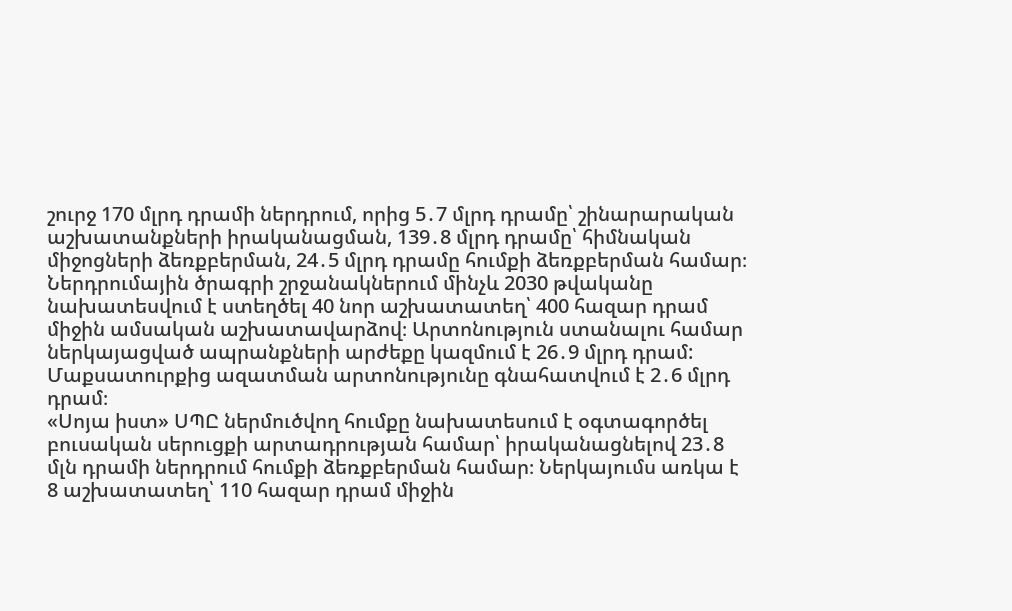շուրջ 170 մլրդ դրամի ներդրում, որից 5․7 մլրդ դրամը՝ շինարարական աշխատանքների իրականացման, 139․8 մլրդ դրամը՝ հիմնական միջոցների ձեռքբերման, 24․5 մլրդ դրամը հումքի ձեռքբերման համար։ Ներդրումային ծրագրի շրջանակներում մինչև 2030 թվականը նախատեսվում է ստեղծել 40 նոր աշխատատեղ՝ 400 հազար դրամ միջին ամսական աշխատավարձով։ Արտոնություն ստանալու համար ներկայացված ապրանքների արժեքը կազմում է 26․9 մլրդ դրամ: Մաքսատուրքից ազատման արտոնությունը գնահատվում է 2․6 մլրդ դրամ։
«Սոյա իստ» ՍՊԸ ներմուծվող հումքը նախատեսում է օգտագործել բուսական սերուցքի արտադրության համար՝ իրականացնելով 23․8 մլն դրամի ներդրում հումքի ձեռքբերման համար։ Ներկայումս առկա է 8 աշխատատեղ՝ 110 հազար դրամ միջին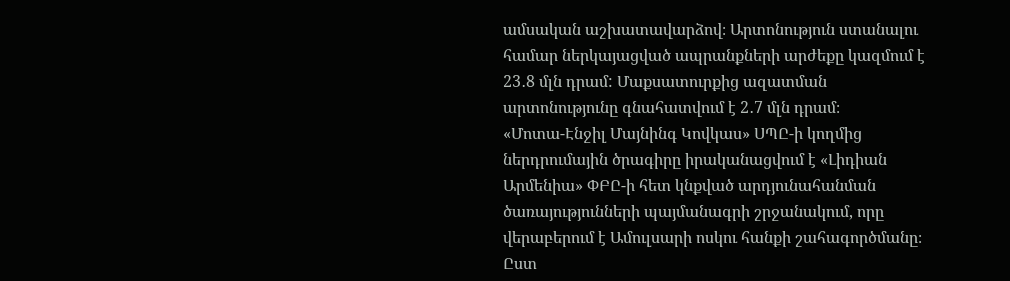ամսական աշխատավարձով։ Արտոնություն ստանալու համար ներկայացված ապրանքների արժեքը կազմում է 23․8 մլն դրամ: Մաքսատուրքից ազատման արտոնությունը գնահատվում է 2․7 մլն դրամ։
«Մոտա-Էնջիլ Մայնինգ Կովկաս» ՍՊԸ-ի կողմից ներդրումային ծրագիրը իրականացվում է «Լիդիան Արմենիա» ՓԲԸ-ի հետ կնքված արդյունահանման ծառայությունների պայմանագրի շրջանակում, որը վերաբերում է Ամուլսարի ոսկու հանքի շահագործմանը։ Ըստ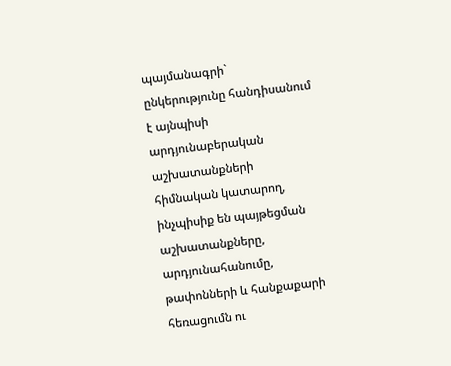պայմանագրի` ընկերությունը հանդիսանում է այնպիսի արդյունաբերական աշխատանքների հիմնական կատարող, ինչպիսիք են պայթեցման աշխատանքները, արդյունահանումը, թափոնների և հանքաքարի հեռացումն ու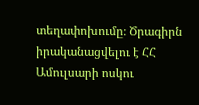տեղափոխումը։ Ծրագիրն իրականացվելու է ՀՀ Ամուլսարի ոսկու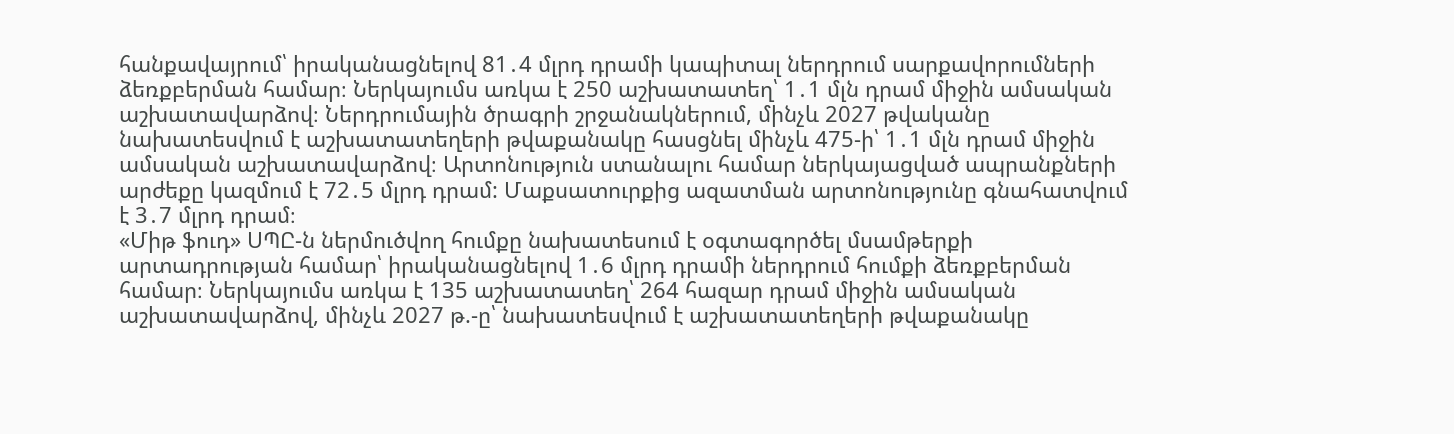հանքավայրում՝ իրականացնելով 81․4 մլրդ դրամի կապիտալ ներդրում սարքավորումների ձեռքբերման համար։ Ներկայումս առկա է 250 աշխատատեղ՝ 1․1 մլն դրամ միջին ամսական աշխատավարձով։ Ներդրումային ծրագրի շրջանակներում, մինչև 2027 թվականը նախատեսվում է աշխատատեղերի թվաքանակը հասցնել մինչև 475-ի՝ 1․1 մլն դրամ միջին ամսական աշխատավարձով։ Արտոնություն ստանալու համար ներկայացված ապրանքների արժեքը կազմում է 72․5 մլրդ դրամ: Մաքսատուրքից ազատման արտոնությունը գնահատվում է 3․7 մլրդ դրամ։
«Միթ ֆուդ» ՍՊԸ-ն ներմուծվող հումքը նախատեսում է օգտագործել մսամթերքի արտադրության համար՝ իրականացնելով 1․6 մլրդ դրամի ներդրում հումքի ձեռքբերման համար։ Ներկայումս առկա է 135 աշխատատեղ՝ 264 հազար դրամ միջին ամսական աշխատավարձով, մինչև 2027 թ.-ը՝ նախատեսվում է աշխատատեղերի թվաքանակը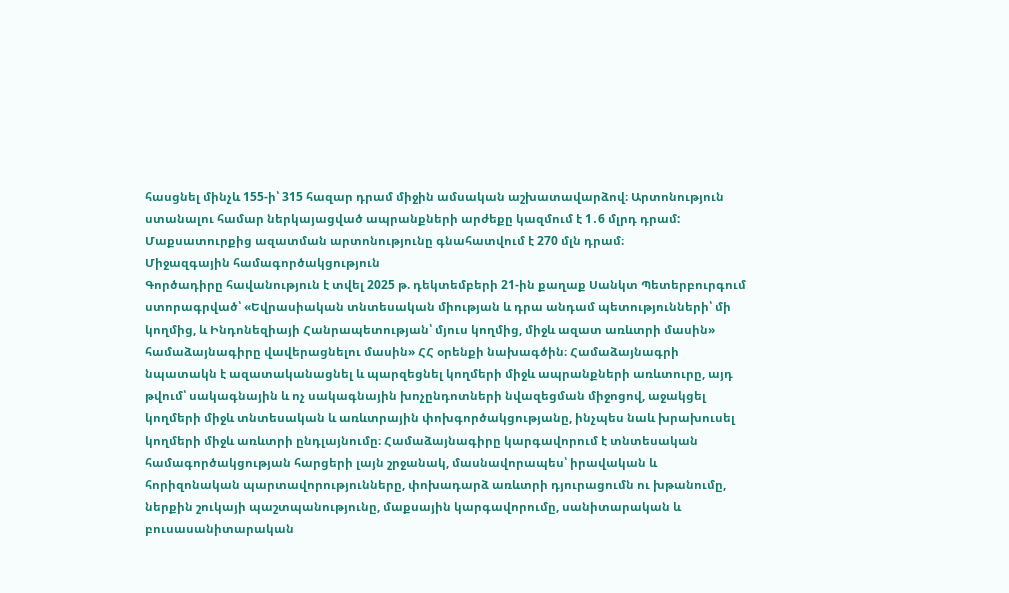հասցնել մինչև 155-ի՝ 315 հազար դրամ միջին ամսական աշխատավարձով։ Արտոնություն ստանալու համար ներկայացված ապրանքների արժեքը կազմում է 1․6 մլրդ դրամ: Մաքսատուրքից ազատման արտոնությունը գնահատվում է 270 մլն դրամ։
Միջազգային համագործակցություն
Գործադիրը հավանություն է տվել 2025 թ. դեկտեմբերի 21-ին քաղաք Սանկտ Պետերբուրգում ստորագրված՝ «Եվրասիական տնտեսական միության և դրա անդամ պետությունների՝ մի կողմից, և Ինդոնեզիայի Հանրապետության՝ մյուս կողմից, միջև ազատ առևտրի մասին» համաձայնագիրը վավերացնելու մասին» ՀՀ օրենքի նախագծին։ Համաձայնագրի նպատակն է ազատականացնել և պարզեցնել կողմերի միջև ապրանքների առևտուրը, այդ թվում՝ սակագնային և ոչ սակագնային խոչընդոտների նվազեցման միջոցով, աջակցել կողմերի միջև տնտեսական և առևտրային փոխգործակցությանը, ինչպես նաև խրախուսել կողմերի միջև առևտրի ընդլայնումը։ Համաձայնագիրը կարգավորում է տնտեսական համագործակցության հարցերի լայն շրջանակ, մասնավորապես՝ իրավական և հորիզոնական պարտավորությունները, փոխադարձ առևտրի դյուրացումն ու խթանումը, ներքին շուկայի պաշտպանությունը, մաքսային կարգավորումը, սանիտարական և բուսասանիտարական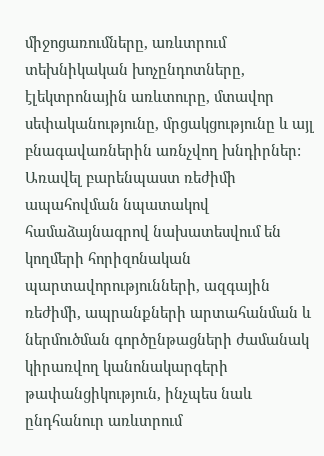միջոցառումները, առևտրում տեխնիկական խոչընդոտները, էլեկտրոնային առևտուրը, մտավոր սեփականությունը, մրցակցությունը և այլ բնագավառներին առնչվող խնդիրներ: Առավել բարենպաստ ռեժիմի ապահովման նպատակով համաձայնագրով նախատեսվում են կողմերի հորիզոնական պարտավորությունների, ազգային ռեժիմի, ապրանքների արտահանման և ներմուծման գործընթացների ժամանակ կիրառվող կանոնակարգերի թափանցիկություն, ինչպես նաև ընդհանուր առևտրում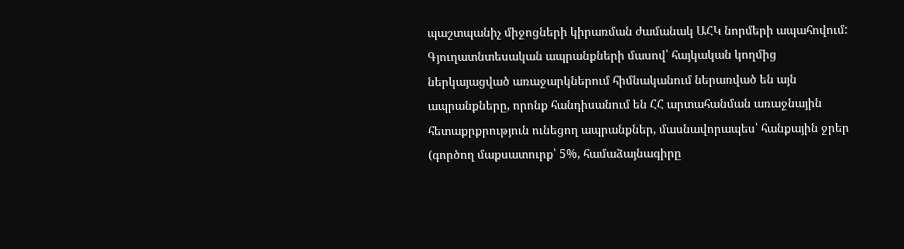պաշտպանիչ միջոցների կիրառման ժամանակ ԱՀԿ նորմերի ապահովում: Գյուղատնտեսական ապրանքների մասով՝ հայկական կողմից ներկայացված առաջարկներում հիմնականում ներառված են այն ապրանքները, որոնք հանդիսանում են ՀՀ արտահանման առաջնային հետաքրքրություն ունեցող ապրանքներ, մասնավորապես՝ հանքային ջրեր (գործող մաքսատուրք՝ 5%, համաձայնագիրը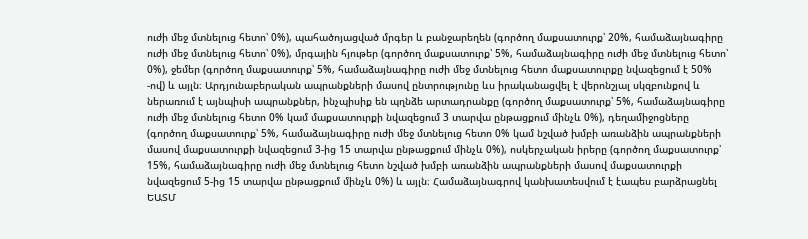ուժի մեջ մտնելուց հետո՝ 0%), պահածոյացված մրգեր և բանջարեղեն (գործող մաքսատուրք՝ 20%, համաձայնագիրը ուժի մեջ մտնելուց հետո՝ 0%), մրգային հյութեր (գործող մաքսատուրք՝ 5%, համաձայնագիրը ուժի մեջ մտնելուց հետո՝ 0%), ջեմեր (գործող մաքսատուրք՝ 5%, համաձայնագիրը ուժի մեջ մտնելուց հետո մաքսատուրքը նվազեցում է 50% -ով) և այլն։ Արդյունաբերական ապրանքների մասով ընտրությունը ևս իրականացվել է վերոնշյալ սկզբունքով և ներառում է այնպիսի ապրանքներ, ինչպիսիք են պղնձե արտադրանքը (գործող մաքսատուրք՝ 5%, համաձայնագիրը ուժի մեջ մտնելուց հետո 0% կամ մաքսատուրքի նվազեցում 3 տարվա ընթացքում մինչև 0%), դեղամիջոցները (գործող մաքսատուրք՝ 5%, համաձայնագիրը ուժի մեջ մտնելուց հետո 0% կամ նշված խմբի առանձին ապրանքների մասով մաքսատուրքի նվազեցում 3-ից 15 տարվա ընթացքում մինչև 0%), ոսկերչական իրերը (գործող մաքսատուրք՝ 15%, համաձայնագիրը ուժի մեջ մտնելուց հետո նշված խմբի առանձին ապրանքների մասով մաքսատուրքի նվազեցում 5-ից 15 տարվա ընթացքում մինչև 0%) և այլն։ Համաձայնագրով կանխատեսվում է էապես բարձրացնել ԵԱՏՄ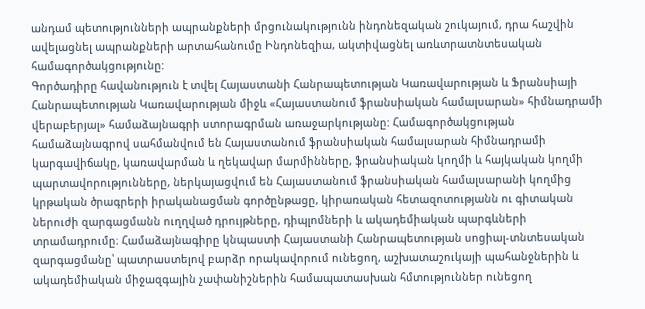անդամ պետությունների ապրանքների մրցունակությունն ինդոնեզական շուկայում, դրա հաշվին ավելացնել ապրանքների արտահանումը Ինդոնեզիա, ակտիվացնել առևտրատնտեսական համագործակցությունը:
Գործադիրը հավանություն է տվել Հայաստանի Հանրապետության Կառավարության և Ֆրանսիայի Հանրապետության Կառավարության միջև «Հայաստանում ֆրանսիական համալսարան» հիմնադրամի վերաբերյալ» համաձայնագրի ստորագրման առաջարկությանը: Համագործակցության համաձայնագրով սահմանվում են Հայաստանում ֆրանսիական համալսարան հիմնադրամի կարգավիճակը, կառավարման և ղեկավար մարմինները, ֆրանսիական կողմի և հայկական կողմի պարտավորությունները, ներկայացվում են Հայաստանում ֆրանսիական համալսարանի կողմից կրթական ծրագրերի իրականացման գործընթացը, կիրառական հետազոտությանն ու գիտական ներուժի զարգացմանն ուղղված դրույթները, դիպլոմների և ակադեմիական պարգևների տրամադրումը։ Համաձայնագիրը կնպաստի Հայաստանի Հանրապետության սոցիալ-տնտեսական զարգացմանը՝ պատրաստելով բարձր որակավորում ունեցող, աշխատաշուկայի պահանջներին և ակադեմիական միջազգային չափանիշներին համապատասխան հմտություններ ունեցող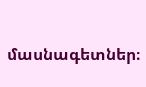մասնագետներ։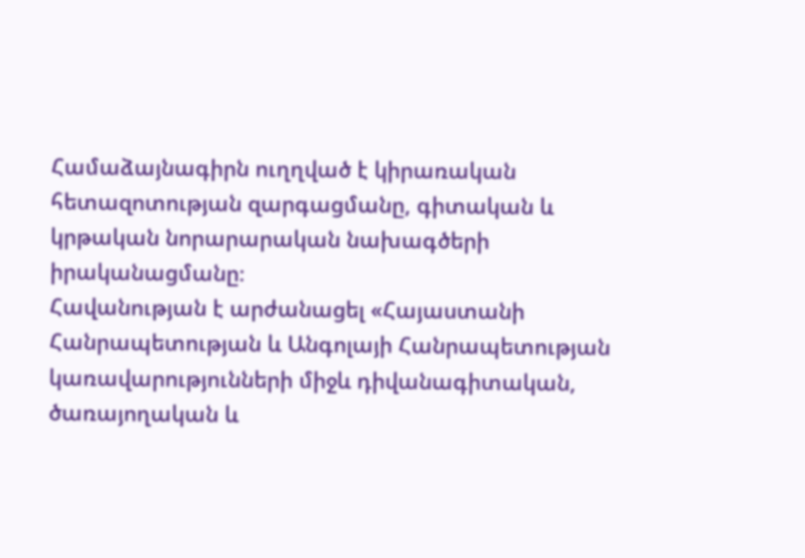Համաձայնագիրն ուղղված է կիրառական հետազոտության զարգացմանը, գիտական և կրթական նորարարական նախագծերի իրականացմանը։
Հավանության է արժանացել «Հայաստանի Հանրապետության և Անգոլայի Հանրապետության կառավարությունների միջև դիվանագիտական, ծառայողական և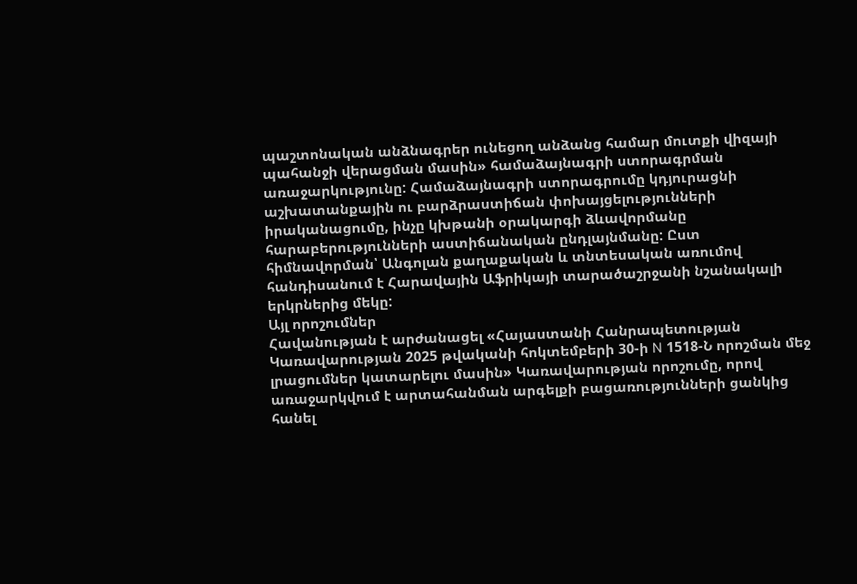պաշտոնական անձնագրեր ունեցող անձանց համար մուտքի վիզայի պահանջի վերացման մասին» համաձայնագրի ստորագրման առաջարկությունը: Համաձայնագրի ստորագրումը կդյուրացնի աշխատանքային ու բարձրաստիճան փոխայցելությունների իրականացումը, ինչը կխթանի օրակարգի ձևավորմանը հարաբերությունների աստիճանական ընդլայնմանը: Ըստ հիմնավորման՝ Անգոլան քաղաքական և տնտեսական առումով հանդիսանում է Հարավային Աֆրիկայի տարածաշրջանի նշանակալի երկրներից մեկը:
Այլ որոշումներ
Հավանության է արժանացել «Հայաստանի Հանրապետության Կառավարության 2025 թվականի հոկտեմբերի 30-ի N 1518-Ն որոշման մեջ լրացումներ կատարելու մասին» Կառավարության որոշումը, որով առաջարկվում է արտահանման արգելքի բացառությունների ցանկից հանել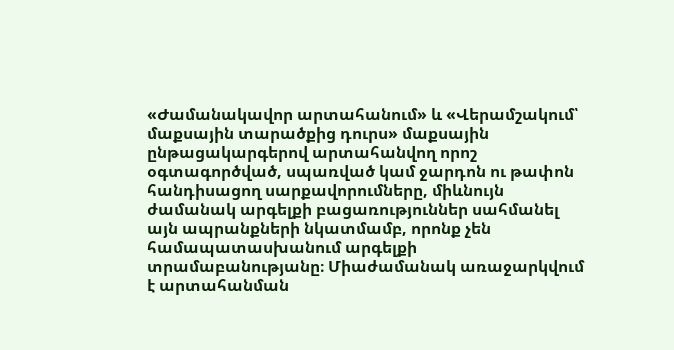«Ժամանակավոր արտահանում» և «Վերամշակում՝ մաքսային տարածքից դուրս» մաքսային ընթացակարգերով արտահանվող որոշ օգտագործված, սպառված կամ ջարդոն ու թափոն հանդիսացող սարքավորումները, միևնույն ժամանակ արգելքի բացառություններ սահմանել այն ապրանքների նկատմամբ, որոնք չեն համապատասխանում արգելքի տրամաբանությանը։ Միաժամանակ առաջարկվում է արտահանման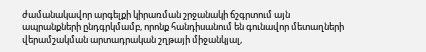ժամանակավոր արգելքի կիրառման շրջանակի ճշգրտում այն ապրանքների ընդգրկմամբ, որոնք հանդիսանում են գունավոր մետաղների վերամշակման արտադրական շղթայի միջանկյալ,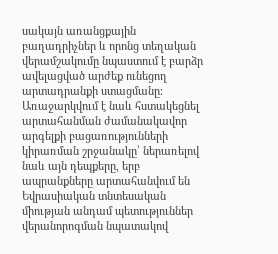սակայն առանցքային բաղադրիչներ և որոնց տեղական վերամշակումը նպաստում է բարձր ավելացված արժեք ունեցող արտադրանքի ստացմանը։ Առաջարկվում է նաև հստակեցնել արտահանման ժամանակավոր արգելքի բացառությունների կիրառման շրջանակը՝ ներառելով նաև այն դեպքերը, երբ ապրանքները արտահանվում են Եվրասիական տնտեսական միության անդամ պետություններ վերանորոգման նպատակով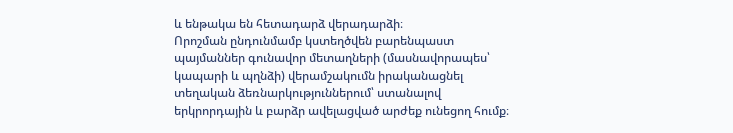և ենթակա են հետադարձ վերադարձի։
Որոշման ընդունմամբ կստեղծվեն բարենպաստ պայմաններ գունավոր մետաղների (մասնավորապես՝ կապարի և պղնձի) վերամշակումն իրականացնել տեղական ձեռնարկություններում՝ ստանալով երկրորդային և բարձր ավելացված արժեք ունեցող հումք։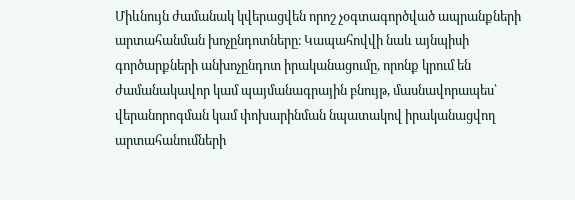Միևնույն ժամանակ կվերացվեն որոշ չօգտագործված ապրանքների արտահանման խոչընդոտները։ Կապահովվի նաև այնպիսի գործարքների անխոչընդոտ իրականացումը, որոնք կրում են ժամանակավոր կամ պայմանագրային բնույթ, մասնավորապես՝ վերանորոգման կամ փոխարինման նպատակով իրականացվող արտահանումների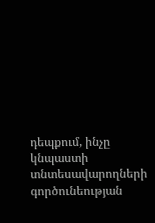դեպքում, ինչը կնպաստի տնտեսավարողների գործունեության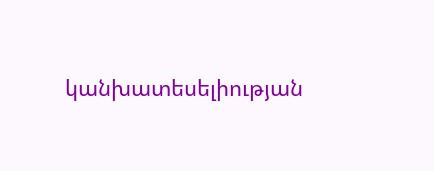կանխատեսելիության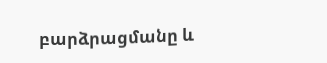բարձրացմանը և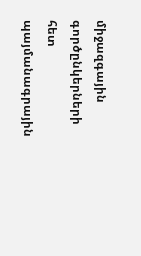միջազգային գործընկերների հետ պայմանագրային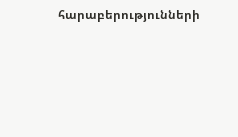հարաբերությունների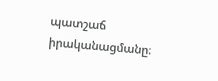պատշաճ իրականացմանը։